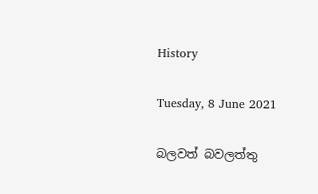History

Tuesday, 8 June 2021

බලවත් බවලත්තු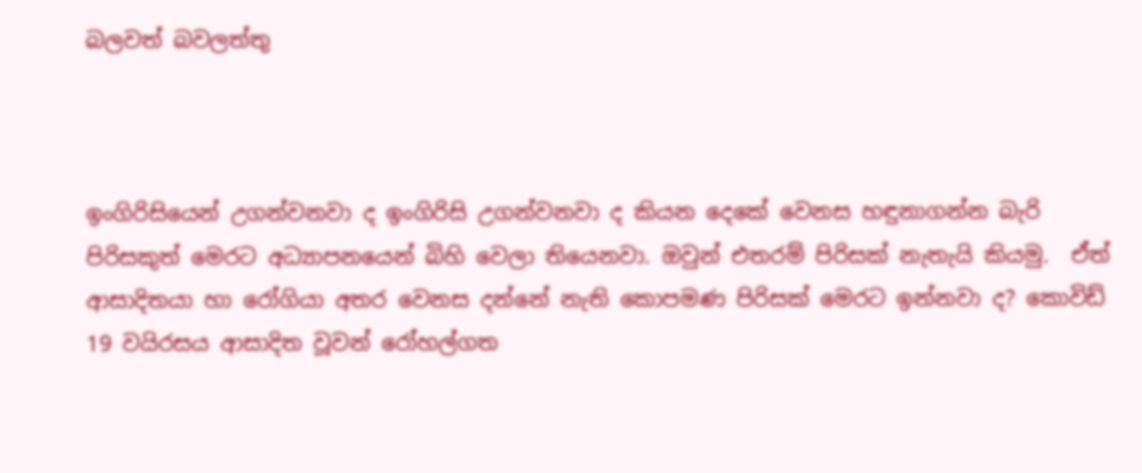බලවත් බවලත්තු



ඉංගිරිසියෙන් උගන්වනවා ද ඉංගිරිසි උගන්වනවා ද කියන දෙකේ වෙනස හඳුනාගන්න බැරි පිරිසකුත් මෙරට අධ්‍යාපනයෙන් බිහි වෙලා තියෙනවා. ඔවුන් එතරම් පිරිසක් නැතැයි කියමු.  ඒත් ආසාදිතයා හා රෝගියා අතර වෙනස දන්නේ නැති කොපමණ පිරිසක් මෙරට ඉන්නවා ද? කොවිඩ් 19 වයිරසය ආසාදිත වූවන් රෝහල්ගත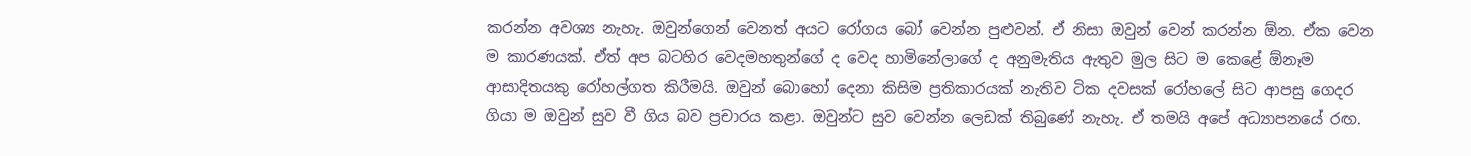කරන්න අවශ්‍ය නැහැ. ඔවුන්ගෙන් වෙනත් අයට රෝගය බෝ වෙන්න පුළුවන්. ඒ නිසා ඔවුන් වෙන් කරන්න ඕන. ඒක වෙන ම කාරණයක්. ඒත් අප බටහිර වෙදමහතුන්ගේ ද වෙද හාමිනේලාගේ ද අනුමැතිය ඇතුව මුල සිට ම කෙළේ ඕනෑම ආසාදිතයකු රෝහල්ගත කිරීමයි. ඔවුන් බොහෝ දෙනා කිසිම ප්‍රතිකාරයක් නැතිව ටික දවසක් රෝහලේ සිට ආපසු ගෙදර ගියා ම ඔවුන් සුව වී ගිය බව ප්‍රචාරය කළා. ඔවුන්ට සුව වෙන්න ලෙඩක් තිබුණේ නැහැ. ඒ තමයි අපේ අධ්‍යාපනයේ රඟ.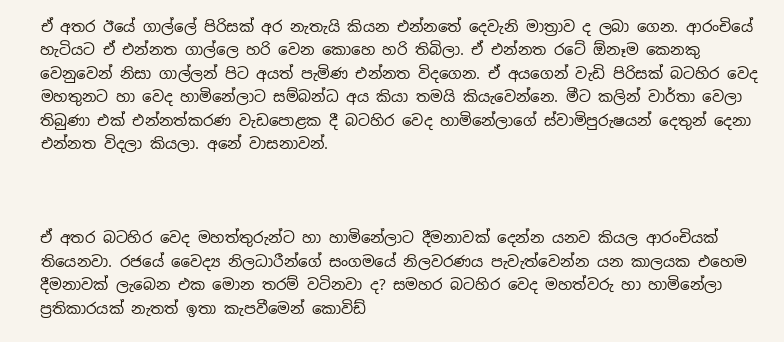ඒ අතර ඊයේ ගාල්ලේ පිරිසක් අර නැතැයි කියන එන්නතේ දෙවැනි මාත්‍රාව ද ලබා ගෙන. ආරංචියේ හැටියට ඒ එන්නත ගාල්ලෙ හරි වෙන කොහෙ හරි තිබිලා. ඒ එන්නත රටේ ඕනෑම කෙනකු වෙනුවෙන් නිසා ගාල්ලන් පිට අයත් පැමිණ එන්නත විදගෙන. ඒ අයගෙන් වැඩි පිරිසක් බටහිර වෙද මහතුනට හා වෙද හාමිනේලාට සම්බන්ධ අය කියා තමයි කියැවෙන්නෙ. මීට කලින් වාර්තා වෙලා තිබුණා එක් එන්නත්කරණ වැඩපොළක දී බටහිර වෙද හාමිනේලාගේ ස්වාමිපුරුෂයන් දෙතුන් දෙනා එන්නත විදලා කියලා. අනේ වාසනාවන්.



ඒ අතර බටහිර වෙද මහත්තුරුන්ට හා හාමිනේලාට දීමනාවක් දෙන්න යනව කියල ආරංචියක් තියෙනවා. රජයේ වෛද්‍ය නිලධාරීන්ගේ සංගමයේ නිලවරණය පැවැත්වෙන්න යන කාලයක එහෙම දීමනාවක් ලැබෙන එක මොන තරම් වටිනවා ද? සමහර බටහිර වෙද මහත්වරු හා හාමිනේලා ප්‍රතිකාරයක් නැතත් ඉතා කැපවීමෙන් කොවිඩ්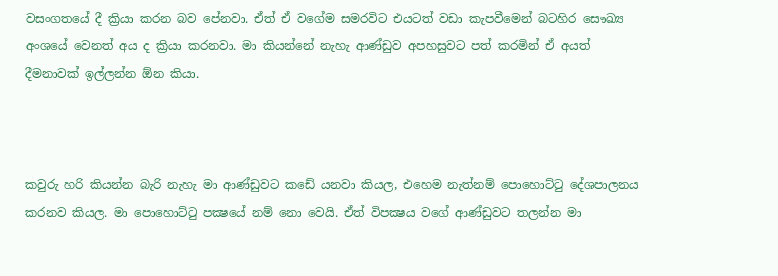වසංගතයේ දී ක්‍රියා කරන බව පේනවා. ඒත් ඒ වගේම සමරවිට එයටත් වඩා කැපවීමෙන් බටහිර සෞඛ්‍ය අංශයේ වෙනත් අය ද ක්‍රියා කරනවා. මා කියන්නේ නැහැ ආණ්ඩුව අපහසුවට පත් කරමින් ඒ අයත් දීමනාවක් ඉල්ලන්න ඕන කියා.



කවුරු හරි කියන්න බැරි නැහැ මා ආණ්ඩුවට කඩේ යනවා කියල, එහෙම නැත්නම් පොහොට්ටු දේශපාලනය කරනව කියල. මා පොහොට්ටු පක්‍ෂයේ නම් නො වෙයි. ඒත් විපක්‍ෂය වගේ ආණ්ඩුවට තලන්න මා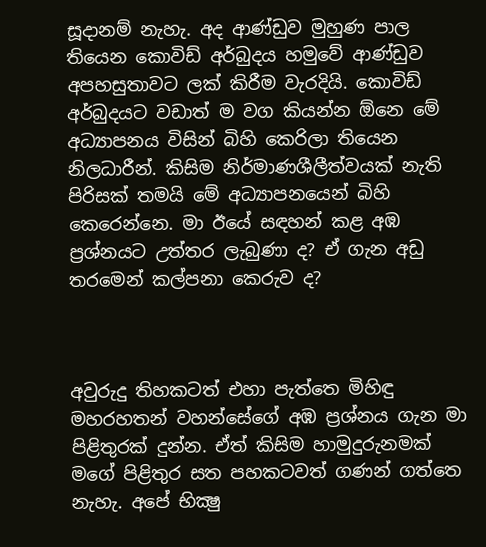සූදානම් නැහැ. අද ආණ්ඩුව මුහුණ පාල තියෙන කොවිඩ් අර්බුදය හමුවේ ආණ්ඩුව අපහසුතාවට ලක් කිරීම වැරදියි. කොවිඩ් අර්බුදයට වඩාත් ම වග කියන්න ඕනෙ මේ අධ්‍යාපනය විසින් බිහි කෙරිලා තියෙන නිලධාරීන්. කිසිම නිර්මාණශීලීත්වයක් නැති පිරිසක් තමයි මේ අධ්‍යාපනයෙන් බිහි කෙරෙන්නෙ. මා ඊයේ සඳහන් කළ අඹ ප්‍රශ්නයට උත්තර ලැබුණා ද? ඒ ගැන අඩු තරමෙන් කල්පනා කෙරුව ද?



අවුරුදු තිහකටත් එහා පැත්තෙ මිහිඳු මහරහතන් වහන්සේගේ අඹ ප්‍රශ්නය ගැන මා පිළිතුරක් දුන්න. ඒත් කිසිම හාමුදුරුනමක් මගේ පිළිතුර සත පහකටවත් ගණන් ගත්තෙ නැහැ. අපේ භික්‍ෂු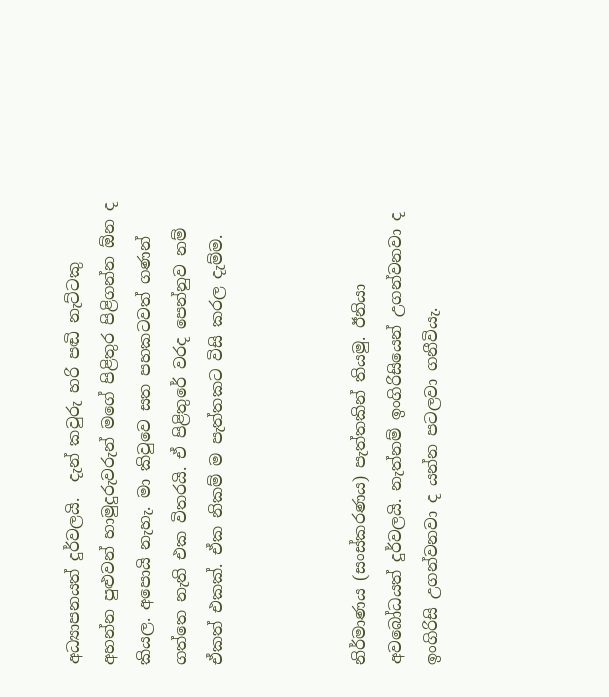අධ්‍යාපනයත් දුර්වලයි.  දැන් කවුරු හරි පඬි නැට්ටකු අහන්න පුළුවන් හාමුදුරුවරුන් මගේ පිළිතුර පිළිගන්න ඕන ද කියල. අපොයි නැහැ. මා කිවුවෙ සත පහකටවත් ගණන් ගත්තෙ නැති එක විතරයි. ඒ පිළිතුරේ වරද පෙන්නුව නම් ඒකත් එකක්. ඒක නිකම් ම පැත්තකට විසි කරල දැම්ම.



නිර්මාණය (සංස්කරණය) පැත්තකින් තියමු. ඊනියා අවබෝධයත් දුර්වලයි. නැත්නම් ඉංගිරිසියෙන් උගන්වනවා ද ඉංගිරිසි උගන්වනවා ද යන්න පටලවා ගනීවියැ.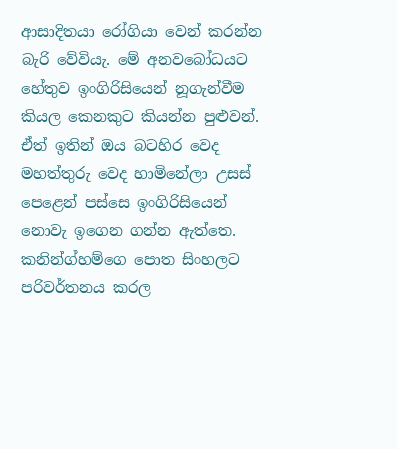ආසාදිතයා රෝගියා වෙන් කරන්න බැරි වේවියැ. මේ අනවබෝධයට හේතුව ඉංගිරිසියෙන් නූගැන්වීම කියල කෙනකුට කියන්න පුළුවන්. ඒත් ඉතින් ඔය බටහිර වෙද මහත්තුරු වෙද හාමිනේලා උසස් පෙළෙන් පස්සෙ ඉංගිරිසියෙන් නොවැ ඉගෙන ගන්න ඇත්තෙ. කනින්ග්හම්ගෙ පොත සිංහලට පරිවර්තනය කරල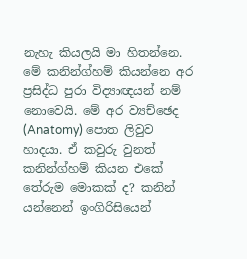නැහැ කියලයි මා හිතන්නෙ. මේ කනින්ග්හම් කියන්නෙ අර ප්‍රසිද්ධ පුරා විද්‍යාඥයන් නම් නොවෙයි. මේ අර ව්‍යච්ඡෙද (Anatomy) පොත ලිවුව හාදයා. ඒ කවුරු වුනත් කනින්ග්හම් කියන එකේ තේරුම මොකක් ද? කනින් යන්නෙන් ඉංගිරිසියෙන්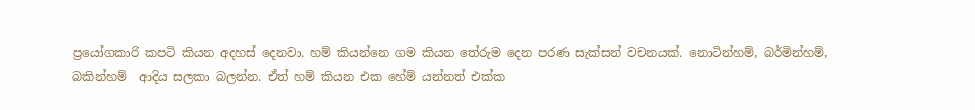ප්‍රයෝගකාරි කපටි කියන අදහස් දෙනවා. හම් කියන්නෙ ගම කියන තේරුම දෙන පරණ සැක්සන් වචනයක්. නොටින්හම්, බර්මින්හම්, බකින්හම්  ආදිය සලකා බලන්න. ඒත් හම් කියන එක හේම් යන්නත් එක්ක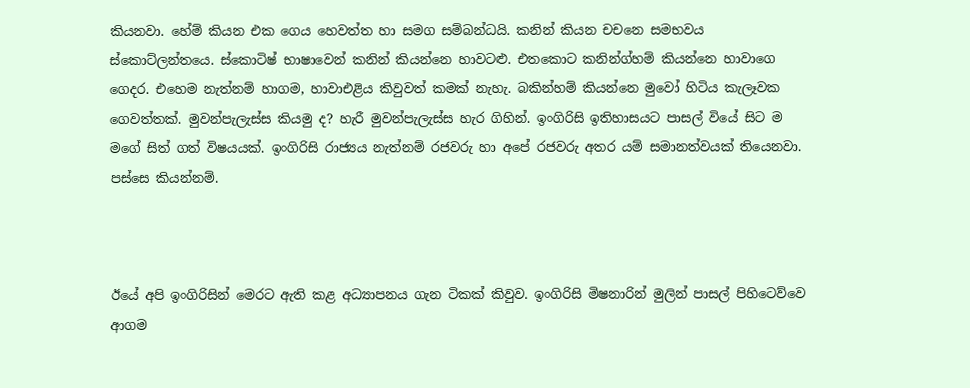කියනවා. හේම් කියන එක ගෙය හෙවත්ත හා සමග සම්බන්ධයි. කනින් කියන චචනෙ සමභවය ස්කොට්ලන්තයෙ. ස්කොටිෂ් භාෂාවෙන් කනින් කියන්නෙ හාවටළු. එතකොට කනින්ග්හම් කියන්නෙ හාවාගෙ ගෙදර. එහෙම නැත්නම් හාගම, හාවාඑළිය කිවුවත් කමක් නැහැ. බකින්හම් කියන්නෙ මුවෝ හිටිය කැලෑවක ගෙවත්තක්. මුවන්පැලැස්ස කියමු ද? හැරී මුවන්පැලැස්ස හැර ගිහින්. ඉංගිරිසි ඉතිහාසයට පාසල් වියේ සිට ම මගේ සිත් ගත් විෂයයක්. ඉංගිරිසි රාජ්‍යය නැත්නම් රජවරු හා අපේ රජවරු අතර යම් සමානත්වයක් තියෙනවා. පස්සෙ කියන්නම්.



ඊයේ අපි ඉංගිරිසින් මෙරට ඇති කළ අධ්‍යාපනය ගැන ටිකක් කිවුව. ඉංගිරිසි මිෂනාරින් මුලින් පාසල් පිහිටෙව්වෙ ආගම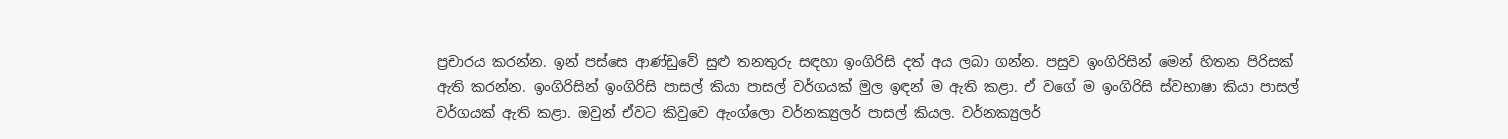ප්‍රචාරය කරන්න. ඉන් පස්සෙ ආණ්ඩුවේ සුළු තනතුරු සඳහා ඉංගිරිසි දත් අය ලබා ගන්න. පසුව ඉංගිරිසින් මෙන් හිතන පිරිසක් ඇති කරන්න. ඉංගිරිසින් ඉංගිරිසි පාසල් කියා පාසල් වර්ගයක් මුල ඉඳන් ම ඇති කළා. ඒ වගේ ම ඉංගිරිසි ස්වභාෂා කියා පාසල් වර්ගයක් ඇති කළා. ඔවුන් ඒවට කිවුවෙ ඇංග්ලො වර්නක්‍යුලර් පාසල් කියල. වර්නක්‍යුලර්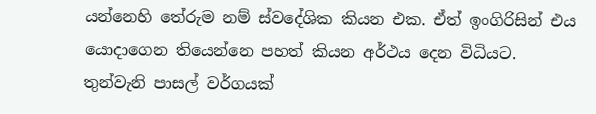යන්නෙහි තේරුම නම් ස්වදේශික කියන එක. ඒත් ඉංගිරිසින් එය යොදාගෙන තියෙන්නෙ පහත් කියන අර්ථය දෙන විධියට. තුන්වැනි පාසල් වර්ගයක්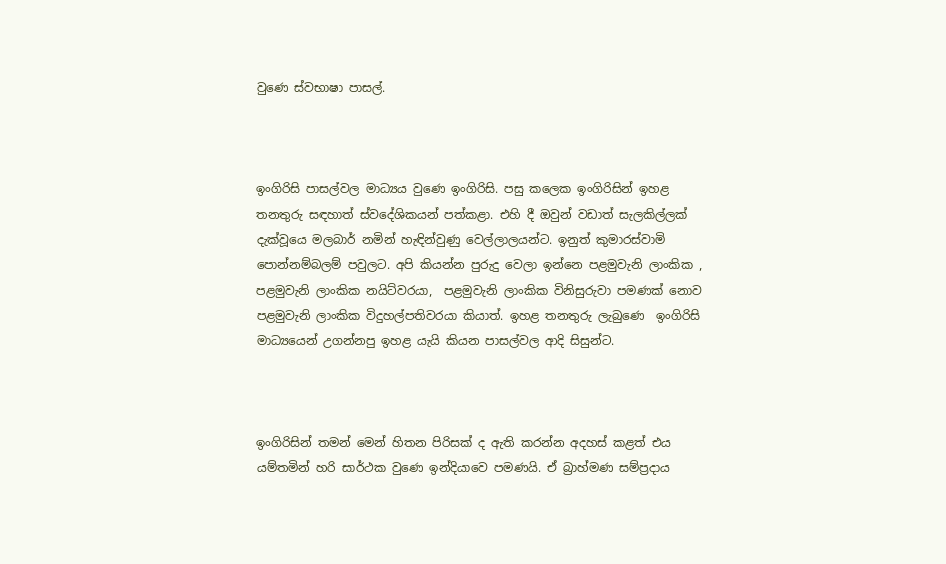වුණෙ ස්වභාෂා පාසල්.



ඉංගිරිසි පාසල්වල මාධ්‍යය වුණෙ ඉංගිරිසි. පසු කලෙක ඉංගිරිසින් ඉහළ තනතුරු සඳහාත් ස්වදේශිකයන් පත්කළා. එහි දී ඔවුන් වඩාත් සැලකිල්ලක් දැක්වූයෙ මලබාර් නමින් හැඳින්වුණු වෙල්ලාලයන්ට. ඉනුත් කුමාරස්වාමි පොන්නම්බලම් පවුලට. අපි කියන්න පුරුදු වෙලා ඉන්නෙ පළමුවැනි ලාංකික , පළමුවැනි ලාංකික නයිට්වරයා,  පළමුවැනි ලාංකික විනිසුරුවා පමණක් නොව පළමුවැනි ලාංකික විදුහල්පතිවරයා කියාත්. ඉහළ තනතුරු ලැබුණෙ  ඉංගිරිසි මාධ්‍යයෙන් උගන්නපු ඉහළ යැයි කියන පාසල්වල ආදි සිසුන්ට.



ඉංගිරිසින් තමන් මෙන් හිතන පිරිසක් ද ඇති කරන්න අදහස් කළත් එය යම්තමින් හරි සාර්ථක වුණෙ ඉන්දියාවෙ පමණයි. ඒ බ්‍රාහ්මණ සම්ප්‍රදාය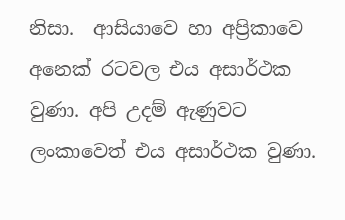නිසා.  ආසියාවෙ හා අප්‍රිකාවෙ අනෙක් රටවල එය අසාර්ථක වුණා. අපි උදම් ඇණුවට ලංකාවෙත් එය අසාර්ථක වුණා.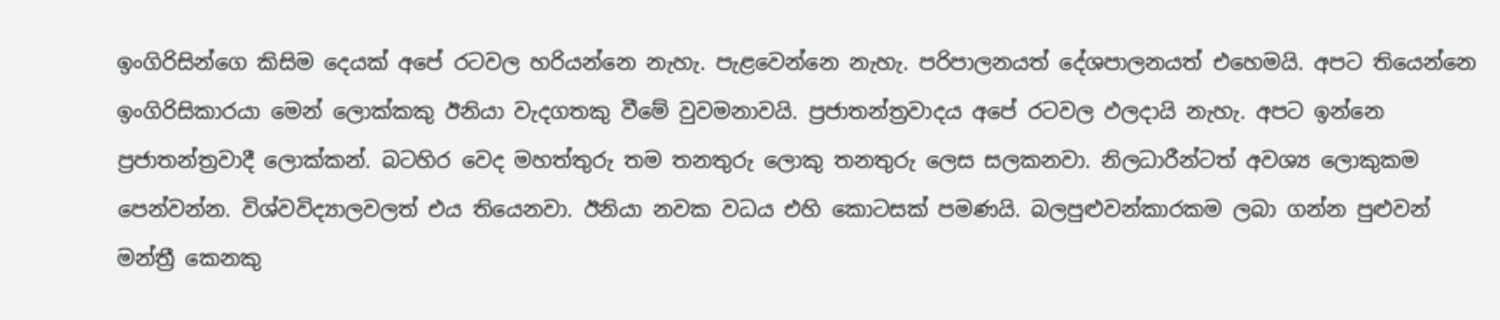ඉංගිරිසින්ගෙ කිසිම දෙයක් අපේ රටවල හරියන්නෙ නැහැ. පැළවෙන්නෙ නැහැ. පරිපාලනයත් දේශපාලනයත් එහෙමයි. අපට තියෙන්නෙ ඉංගිරිසිකාරයා මෙන් ලොක්කකු ඊනියා වැදගතකු වීමේ වුවමනාවයි. ප්‍රජාතන්ත්‍රවාදය අපේ රටවල ඵලදායි නැහැ. අපට ඉන්නෙ ප්‍රජාතන්ත්‍රවාදී ලොක්කන්. බටහිර වෙද මහත්තුරු තම තනතුරු ලොකු තනතුරු ලෙස සලකනවා. නිලධාරීන්ටත් අවශ්‍ය ලොකුකම පෙන්වන්න. විශ්වවිද්‍යාලවලත් එය තියෙනවා. ඊනියා නවක වධය එහි කොටසක් පමණයි. බලපුළුවන්කාරකම ලබා ගන්න පුළුවන් මන්ත්‍රී කෙනකු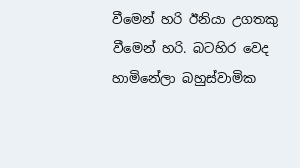වීමෙන් හරි ඊනියා උගතකු වීමෙන් හරි. බටහිර වෙද හාමිනේලා බහුස්වාමික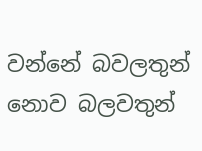වන්නේ බවලතුන් නොව බලවතුන්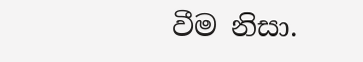වීම නිසා.